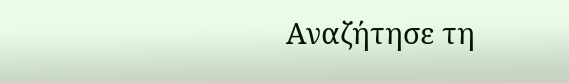Αναζήτησε τη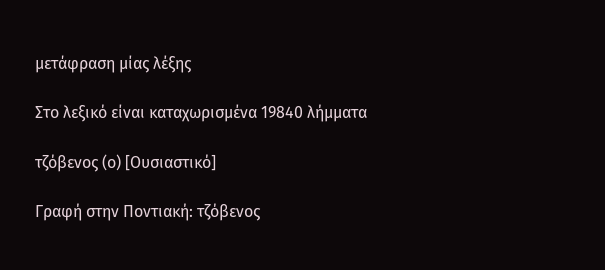μετάφραση μίας λέξης

Στο λεξικό είναι καταχωρισμένα 19840 λήμματα

τζόβενος (ο) [Ουσιαστικό]

Γραφή στην Ποντιακή: τζόβενος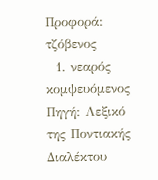Προφορά: τζόβενος
  1. νεαρός κομψευόμενος Πηγή: Λεξικό της Ποντιακής Διαλέκτου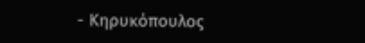- Κηρυκόπουλος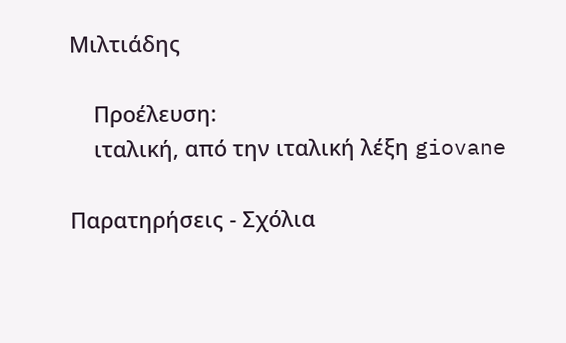Μιλτιάδης

    Προέλευση:
    ιταλική, από την ιταλική λέξη giovane

Παρατηρήσεις - Σχόλια